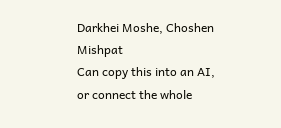Darkhei Moshe, Choshen Mishpat
Can copy this into an AI, or connect the whole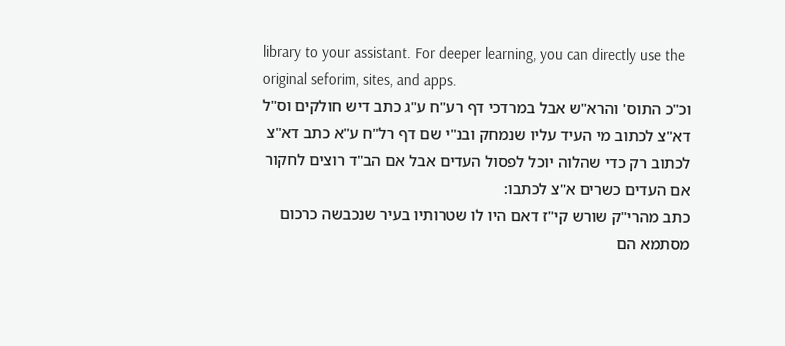library to your assistant. For deeper learning, you can directly use the original seforim, sites, and apps.
וכ"כ התוס' והרא"ש אבל במרדכי דף רע"ח ע"ג כתב דיש חולקים וס"ל דא"צ לכתוב מי העיד עליו שנמחק ובנ"י שם דף רל"ח ע"א כתב דא"צ לכתוב רק כדי שהלוה יוכל לפסול העדים אבל אם הב"ד רוצים לחקור אם העדים כשרים א"צ לכתבו:
כתב מהרי"ק שורש קי"ז דאם היו לו שטרותיו בעיר שנכבשה כרכום מסתמא הם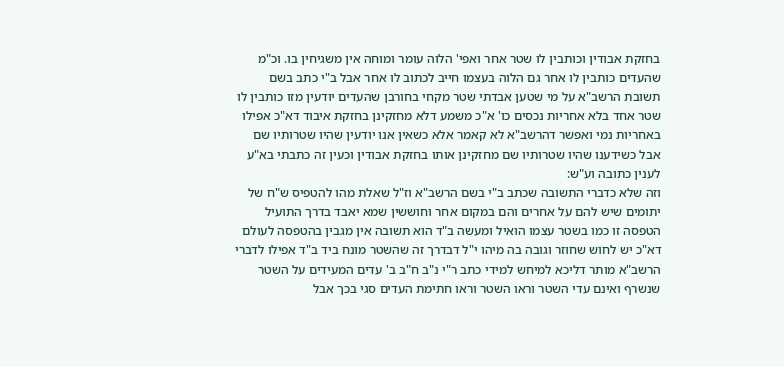בחזקת אבודין וכותבין לו שטר אחר ואפי' הלוה עומר ומוחה אין משגיחין בו. וכ"מ שהעדים כותבין לו אחר גם הלוה בעצמו חייב לכתוב לו אחר אבל ב"י כתב בשם תשובת הרשב"א על מי שטען אבדתי שטר מקחי בחורבן שהעדים יודעין מזו כותבין לו שטר אחד בלא אחריות נכסים כו' א"כ משמע דלא מחזקינן בחזקת איבוד דא"כ אפילו באחריות נמי ואפשר דהרשב"א לא קאמר אלא כשאין אנו יודעין שהיו שטרותיו שם אבל כשידענו שהיו שטרותיו שם מחזקינן אותו בחזקת אבודין וכעין זה כתבתי בא"ע לענין כתובה וע"ש:
וזה שלא כדברי התשובה שכתב ב"י בשם הרשב"א וז"ל שאלת מהו להטפיס ש"ח של יתומים שיש להם על אחרים והם במקום אחר וחוששין שמא יאבד בדרך התועיל הטפסה זו כמו בשטר עצמו הואיל ומעשה ב"ד הוא תשובה אין מגבין בהטפסה לעולם דא"כ יש לחוש שחוזר וגובה בה מיהו י"ל דבדרך זה שהשטר מונח ביד ב"ד אפילו לדברי הרשב"א מותר דליכא למיחש למידי כתב ר"י נ"ב ח"ב ב' עדים המעידים על השטר שנשרף ואינם עדי השטר וראו השטר וראו חתימת העדים סגי בכך אבל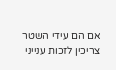אם הם עידי השטר צריכין לזכות ענייני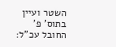השטר ועיין בתוס' פ' החובל עכ"ל: